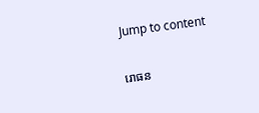Jump to content

រោធន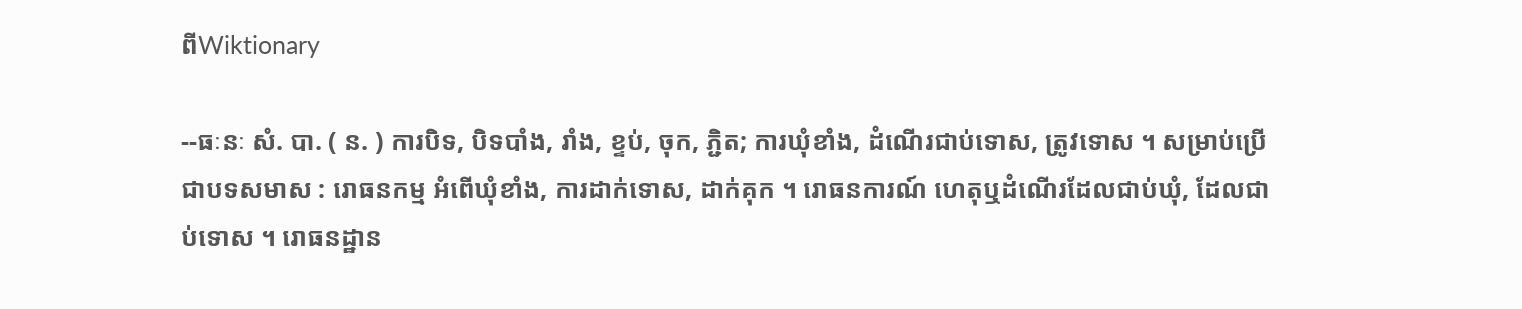ពីWiktionary

--ធៈនៈ សំ. បា. ( ន. ) ការបិទ, បិទបាំង, រាំង, ខ្ទប់, ចុក, ភ្ជិត; ការឃុំខាំង, ដំណើរជាប់ទោស, ត្រូវទោស ។ សម្រាប់ប្រើជាបទសមាស : រោធនកម្ម អំពើឃុំខាំង, ការដាក់ទោស, ដាក់គុក ។ រោធនការណ៍ ហេតុឬដំណើរដែលជាប់ឃុំ, ដែលជាប់ទោស ។ រោធនដ្ឋាន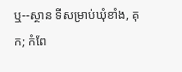ឬ--ស្ថាន ទីសម្រាប់ឃុំខាំង, គុក; កំពែ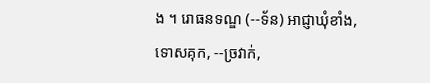ង ។ រោធនទណ្ឌ (--ទ័ន) អាជ្ញាឃុំខាំង, ទោសគុក, --ច្រវាក់,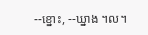--ខ្នោះ, --ឃ្នាង ។ល។